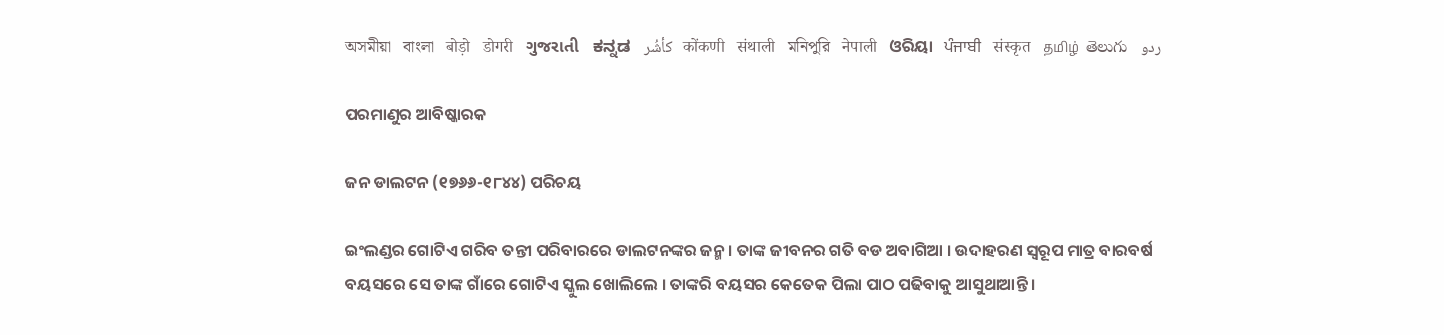অসমীয়া   বাংলা   बोड़ो   डोगरी   ગુજરાતી   ಕನ್ನಡ   كأشُر   कोंकणी   संथाली   মনিপুরি   नेपाली   ଓରିୟା   ਪੰਜਾਬੀ   संस्कृत   தமிழ்  తెలుగు   ردو

ପରମାଣୁର ଆବିଷ୍କାରକ

ଜନ ଡାଲଟନ (୧୭୬୬-୧୮୪୪) ପରିଚୟ

ଇଂଲଣ୍ଡର ଗୋଟିଏ ଗରିବ ତନ୍ତୀ ପରିବାରରେ ଡାଲଟନଙ୍କର ଜନ୍ମ । ତାଙ୍କ ଜୀବନର ଗତି ବଡ ଅବାଗିଆ । ଉଦାହରଣ ସ୍ୱରୂପ ମାତ୍ର ବାରବର୍ଷ ବୟସରେ ସେ ତାଙ୍କ ଗାଁରେ ଗୋଟିଏ ସ୍କୁଲ ଖୋଲିଲେ । ତାଙ୍କରି ବୟସର କେତେକ ପିଲା ପାଠ ପଢିବାକୁ ଆସୁଥାଆନ୍ତି ।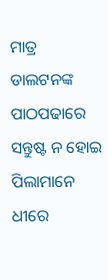ମାତ୍ର ଡାଲଟନଙ୍କ ପାଠପଢାରେ ସନ୍ତୁଷ୍ଟ ନ ହୋଇ ପିଲାମାନେ ଧୀରେ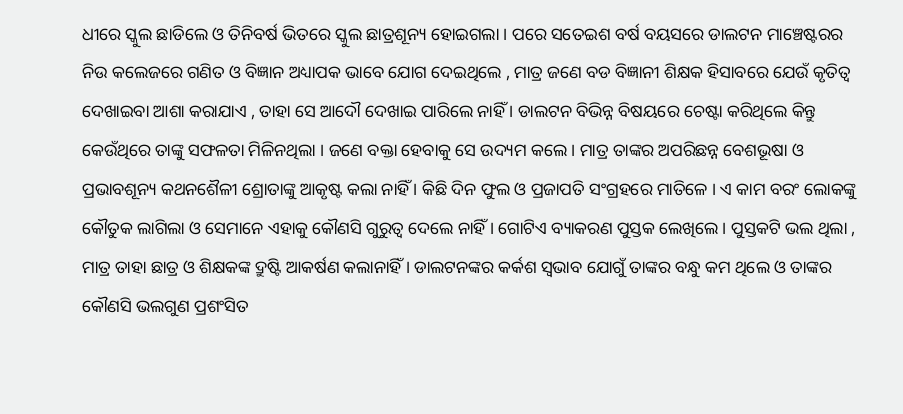ଧୀରେ ସ୍କୁଲ ଛାଡିଲେ ଓ ତିନିବର୍ଷ ଭିତରେ ସ୍କୁଲ ଛାତ୍ରଶୂନ୍ୟ ହୋଇଗଲା । ପରେ ସତେଇଶ ବର୍ଷ ବୟସରେ ଡାଲଟନ ମାଞ୍ଚେଷ୍ଟରର ନିଉ କଲେଜରେ ଗଣିତ ଓ ବିଜ୍ଞାନ ଅଧ୍ୟାପକ ଭାବେ ଯୋଗ ଦେଇଥିଲେ , ମାତ୍ର ଜଣେ ବଡ ବିଜ୍ଞାନୀ ଶିକ୍ଷକ ହିସାବରେ ଯେଉଁ କୃତିତ୍ଵ ଦେଖାଇବା ଆଶା କରାଯାଏ , ତାହା ସେ ଆଦୌ ଦେଖାଇ ପାରିଲେ ନାହିଁ । ଡାଲଟନ ବିଭିନ୍ନ ବିଷୟରେ ଚେଷ୍ଟା କରିଥିଲେ କିନ୍ତୁ କେଉଁଥିରେ ତାଙ୍କୁ ସଫଳତା ମିଳିନଥିଲା । ଜଣେ ବକ୍ତା ହେବାକୁ ସେ ଉଦ୍ୟମ କଲେ । ମାତ୍ର ତାଙ୍କର ଅପରିଛନ୍ନ ବେଶଭୂଷା ଓ ପ୍ରଭାବଶୂନ୍ୟ କଥନଶୈଳୀ ଶ୍ରୋତାଙ୍କୁ ଆକୃଷ୍ଟ କଲା ନାହିଁ । କିଛି ଦିନ ଫୁଲ ଓ ପ୍ରଜାପତି ସଂଗ୍ରହରେ ମାତିଳେ । ଏ କାମ ବରଂ ଲୋକଙ୍କୁ କୌତୁକ ଲାଗିଲା ଓ ସେମାନେ ଏହାକୁ କୌଣସି ଗୁରୁତ୍ଵ ଦେଲେ ନାହିଁ । ଗୋଟିଏ ବ୍ୟାକରଣ ପୁସ୍ତକ ଲେଖିଲେ । ପୁସ୍ତକଟି ଭଲ ଥିଲା , ମାତ୍ର ତାହା ଛାତ୍ର ଓ ଶିକ୍ଷକଙ୍କ ଦ୍ରୁଷ୍ଟି ଆକର୍ଷଣ କଲାନାହିଁ । ଡାଲଟନଙ୍କର କର୍କଶ ସ୍ଵଭାବ ଯୋଗୁଁ ତାଙ୍କର ବନ୍ଧୁ କମ ଥିଲେ ଓ ତାଙ୍କର କୌଣସି ଭଲଗୁଣ ପ୍ରଶଂସିତ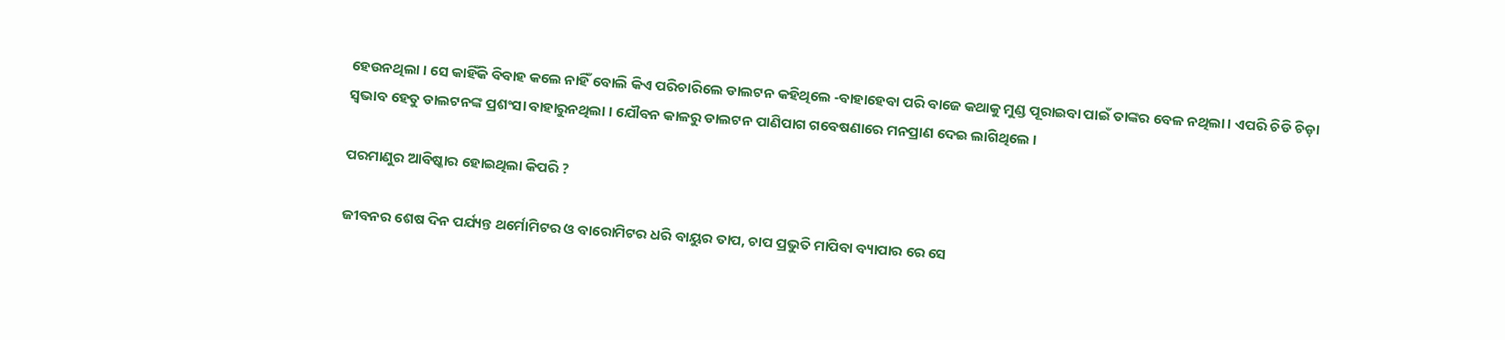ହେଉନଥିଲା । ସେ କାହିଁକି ବିବାହ କଲେ ନାହିଁ ବୋଲି କିଏ ପରିଚାରିଲେ ଡାଲଟନ କହିଥିଲେ -ବାହାହେବା ପରି ବାଜେ କଥାକୁ ମୁଣ୍ଡ ପୂରାଇବା ପାଇଁ ତାଙ୍କର ବେଳ ନଥିଲା । ଏପରି ଚିଡି ଚିଡ଼ା ସ୍ଵଭାବ ହେତୁ ଡାଲଟନଙ୍କ ପ୍ରଶଂସା ବାହାରୁନଥିଲା । ଯୌବନ କାଳରୁ ଡାଲଟନ ପାଣିପାଗ ଗବେଷଣାରେ ମନପ୍ରାଣ ଦେଇ ଲାଗିଥିଲେ ।

ପରମାଣୁର ଆବିଷ୍କାର ହୋଇଥିଲା କିପରି ?

ଜୀବନର ଶେଷ ଦିନ ପର୍ଯ୍ୟନ୍ତ ଥର୍ମୋମିଟର ଓ ବାରୋମିଟର ଧରି ବାୟୁର ତାପ, ଚାପ ପ୍ରଭୁତି ମାପିବା ବ୍ୟାପାର ରେ ସେ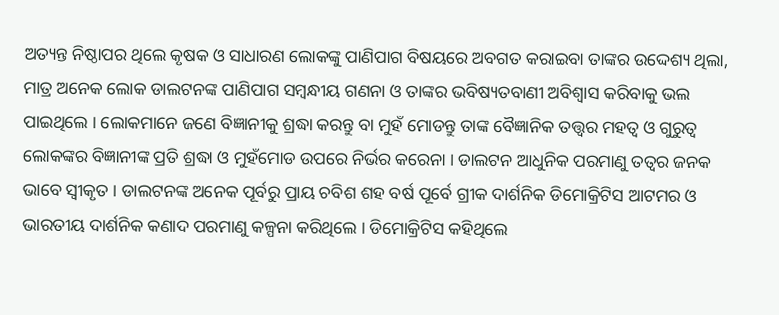ଅତ୍ୟନ୍ତ ନିଷ୍ଠାପର ଥିଲେ କୃଷକ ଓ ସାଧାରଣ ଲୋକଙ୍କୁ ପାଣିପାଗ ବିଷୟରେ ଅବଗତ କରାଇବା ତାଙ୍କର ଉଦ୍ଦେଶ୍ୟ ଥିଲା, ମାତ୍ର ଅନେକ ଲୋକ ଡାଲଟନଙ୍କ ପାଣିପାଗ ସମ୍ବନ୍ଧୀୟ ଗଣନା ଓ ତାଙ୍କର ଭବିଷ୍ୟତବାଣୀ ଅବିଶ୍ଵାସ କରିବାକୁ ଭଲ ପାଇଥିଲେ । ଲୋକମାନେ ଜଣେ ବିଜ୍ଞାନୀକୁ ଶ୍ରଦ୍ଧା କରନ୍ତୁ ବା ମୁହଁ ମୋଡନ୍ତୁ ତାଙ୍କ ବୈଜ୍ଞାନିକ ତତ୍ତ୍ଵର ମହତ୍ଵ ଓ ଗୁରୁତ୍ଵ ଲୋକଙ୍କର ବିଜ୍ଞାନୀଙ୍କ ପ୍ରତି ଶ୍ରଦ୍ଧା ଓ ମୁହଁମୋଡ ଉପରେ ନିର୍ଭର କରେନା । ଡାଲଟନ ଆଧୁନିକ ପରମାଣୁ ତତ୍ଵର ଜନକ ଭାବେ ସ୍ଵୀକୃତ । ଡାଲଟନଙ୍କ ଅନେକ ପୂର୍ବରୁ ପ୍ରାୟ ଚବିଶ ଶହ ବର୍ଷ ପୂର୍ବେ ଗ୍ରୀକ ଦାର୍ଶନିକ ଡିମୋକ୍ରିଟିସ ଆଟମର ଓ ଭାରତୀୟ ଦାର୍ଶନିକ କଣାଦ ପରମାଣୁ କଳ୍ପନା କରିଥିଲେ । ଡିମୋକ୍ରିଟିସ କହିଥିଲେ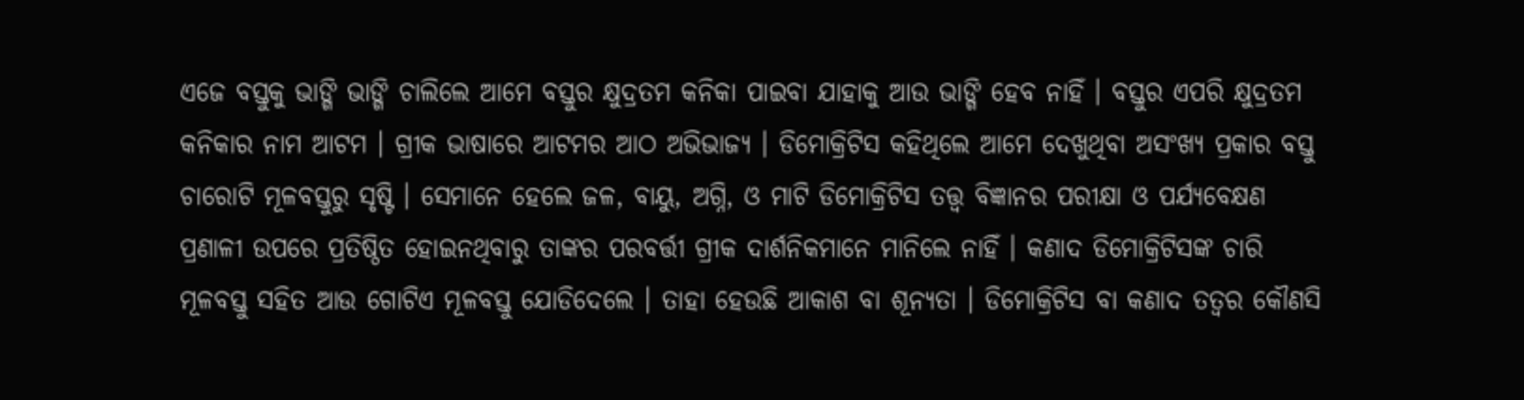ଏଜେ ବସ୍ତୁକୁ ଭାଙ୍ଗି ଭାଙ୍ଗି ଚାଲିଲେ ଆମେ ବସ୍ତୁର କ୍ଷୁଦ୍ରତମ କନିକା ପାଇବା ଯାହାକୁ ଆଉ ଭାଙ୍ଗି ହେବ ନାହିଁ । ବସ୍ତୁର ଏପରି କ୍ଷୁଦ୍ରତମ କନିକାର ନାମ ଆଟମ । ଗ୍ରୀକ ଭାଷାରେ ଆଟମର ଆଠ ଅଭିଭାଜ୍ୟ । ଡିମୋକ୍ରିଟିସ କହିଥିଲେ ଆମେ ଦେଖୁଥିବା ଅସଂଖ୍ୟ ପ୍ରକାର ବସ୍ତୁ ଚାରୋଟି ମୂଳବସ୍ତୁରୁ ସୃଷ୍ଟି । ସେମାନେ ହେଲେ ଜଳ, ବାୟୁ, ଅଗ୍ନି, ଓ ମାଟି ଡିମୋକ୍ରିଟିସ ତତ୍ତ୍ଵ ବିଜ୍ଞାନର ପରୀକ୍ଷା ଓ ପର୍ଯ୍ୟବେକ୍ଷଣ ପ୍ରଣାଳୀ ଉପରେ ପ୍ରତିଷ୍ଠିତ ହୋଇନଥିବାରୁ ତାଙ୍କର ପରବର୍ତ୍ତୀ ଗ୍ରୀକ ଦାର୍ଶନିକମାନେ ମାନିଲେ ନାହିଁ । କଣାଦ ଡିମୋକ୍ରିଟିସଙ୍କ ଚାରି ମୂଳବସ୍ତୁ ସହିତ ଆଉ ଗୋଟିଏ ମୂଳବସ୍ତୁ ଯୋଡିଦେଲେ । ତାହା ହେଉଛି ଆକାଶ ବା ଶୂନ୍ୟତା । ଡିମୋକ୍ରିଟିସ ବା କଣାଦ ତତ୍ଵର କୌଣସି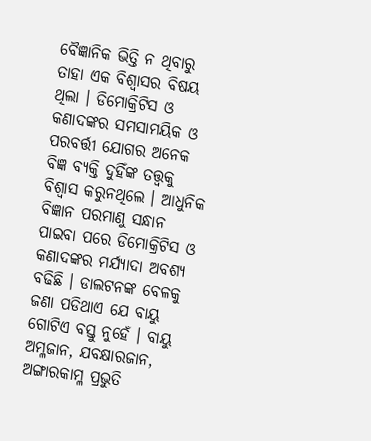ବୈଜ୍ଞାନିକ ଭିତ୍ତି ନ ଥିବାରୁ ତାହା ଏକ ବିଶ୍ଵାସର ବିଷୟ ଥିଲା । ଡିମୋକ୍ରିଟିସ ଓ କଣାଦଙ୍କର ସମସାମୟିକ ଓ ପରବର୍ତ୍ତୀ ଯୋଗର ଅନେକ ବିଜ୍ଞ ବ୍ୟକ୍ତି ଦୁହିଁଙ୍କ ତତ୍ତ୍ଵକୁ ବିଶ୍ଵାସ କରୁନଥିଲେ । ଆଧୁନିକ ବିଜ୍ଞାନ ପରମାଣୁ ସନ୍ଧାନ ପାଇବା ପରେ ଡିମୋକ୍ରିଟିସ ଓ କଣାଦଙ୍କର ମର୍ଯ୍ୟାଦା ଅବଶ୍ୟ ବଢିଛି । ଡାଲଟନଙ୍କ ବେଳକୁ ଜଣା ପଡିଥାଏ ଯେ ବାୟୁ ଗୋଟିଏ ବସ୍ତୁ ନୁହେଁ । ବାୟୁ ଅମ୍ଳଜାନ, ଯବକ୍ଷାରଜାନ, ଅଙ୍ଗାରକାମ୍ଳ ପ୍ରଭୁତି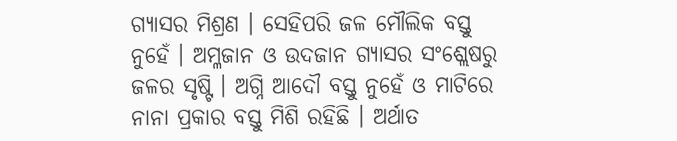ଗ୍ୟାସର ମିଶ୍ରଣ । ସେହିପରି ଜଳ ମୌଲିକ ବସ୍ତୁ ନୁହେଁ । ଅମ୍ଳଜାନ ଓ ଉଦଜାନ ଗ୍ୟାସର ସଂଶ୍ଲେଷରୁ ଜଳର ସୃଷ୍ଟି । ଅଗ୍ନି ଆଦୌ ବସ୍ତୁ ନୁହେଁ ଓ ମାଟିରେ ନାନା ପ୍ରକାର ବସ୍ତୁ ମିଶି ରହିଛି । ଅର୍ଥାତ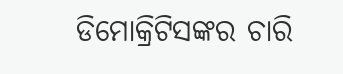ଡିମୋକ୍ରିଟିସଙ୍କର ଚାରି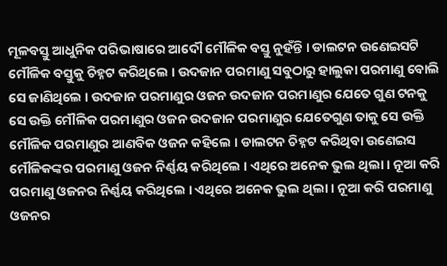ମୂଳବସ୍ତୁ ଆଧୁନିକ ପରିଭାଷାରେ ଆଦୌ ମୌଳିକ ବସ୍ତୁ ନୁହଁନ୍ତି । ଡାଲଟନ ଉଣେଇସଟି ମୌଳିକ ବସ୍ତୁକୁ ଚିହ୍ନଟ କରିଥିଲେ । ଉଦଜାନ ପରମାଣୁ ସବୁଠାରୁ ହାଲୁକା ପରମାଣୁ ବୋଲି ସେ ଜାଣିଥିଲେ । ଉଦଜାନ ପରମାଣୁର ଓଜନ ଉଦଜାନ ପରମାଣୁର ଯେତେ ଗୁଣ ଟନକୁ ସେ ଉକ୍ତି ମୌଳିକ ପରମାଣୁର ଓଜନ ଉଦଜାନ ପରମାଣୁର ଯେତେଗୁଣ ତାକୁ ସେ ଉକ୍ତି ମୌଳିକ ପରମାଣୁର ଆଣବିକ ଓଜନ କହିଲେ । ଡାଲଟନ ଚିହ୍ନଟ କରିଥିବା ଉଣେଇସ ମୌଳିକଙ୍କର ପରମାଣୁ ଓଜନ ନିର୍ଣ୍ଣୟ କରିଥିଲେ । ଏଥିରେ ଅନେକ ଭୁଲ ଥିଲା । ନୂଆ କରି ପରମାଣୁ ଓଜନର ନିର୍ଣ୍ଣୟ କରିଥିଲେ । ଏଥିରେ ଅନେକ ଭୁଲ ଥିଲା । ନୂଆ କରି ପରମାଣୁ ଓଜନର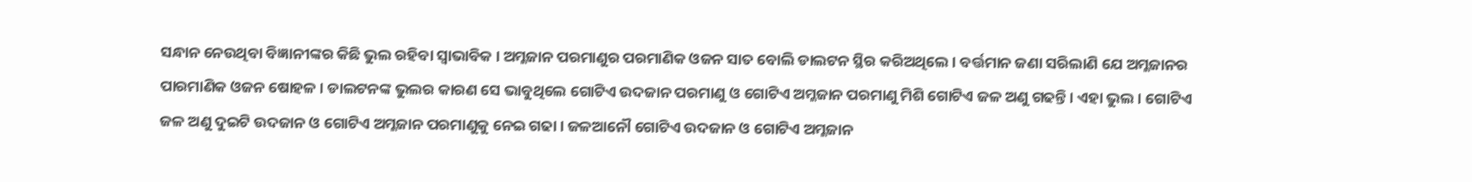ସନ୍ଧାନ ନେଉଥିବା ବିଜ୍ଞାନୀଙ୍କର କିଛି ଭୁଲ ରହିବା ସ୍ଵାଭାବିକ । ଅମ୍ଳଜାନ ପରମାଣୁର ପରମାଣିକ ଓଜନ ସାତ ବୋଲି ଡାଲଟନ ସ୍ଥିର କରିଅଥିଲେ । ବର୍ତ୍ତମାନ ଜଣା ସରିଲାଣି ଯେ ଅମ୍ଳଜାନର ପାରମାଣିକ ଓଜନ ଷୋହଳ । ଡାଲଟନଙ୍କ ଭୁଲର କାରଣ ସେ ଭାବୁଥିଲେ ଗୋଟିଏ ଉଦଜାନ ପରମାଣୁ ଓ ଗୋଟିଏ ଅମ୍ଳଜାନ ପରମାଣୁ ମିଶି ଗୋଟିଏ ଜଳ ଅଣୁ ଗଢନ୍ତି । ଏହା ଭୁଲ । ଗୋଟିଏ ଜଳ ଅଣୁ ଦୁଇଟି ଉଦଜାନ ଓ ଗୋଟିଏ ଅମ୍ଳଜାନ ପରମାଣୁକୁ ନେଇ ଗଢା । ଜଳଆନୌ ଗୋଟିଏ ଉଦଜାନ ଓ ଗୋଟିଏ ଅମ୍ଳଜାନ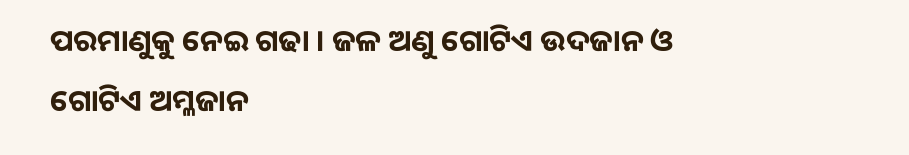ପରମାଣୁକୁ ନେଇ ଗଢା । ଜଳ ଅଣୁ ଗୋଟିଏ ଉଦଜାନ ଓ ଗୋଟିଏ ଅମ୍ଳଜାନ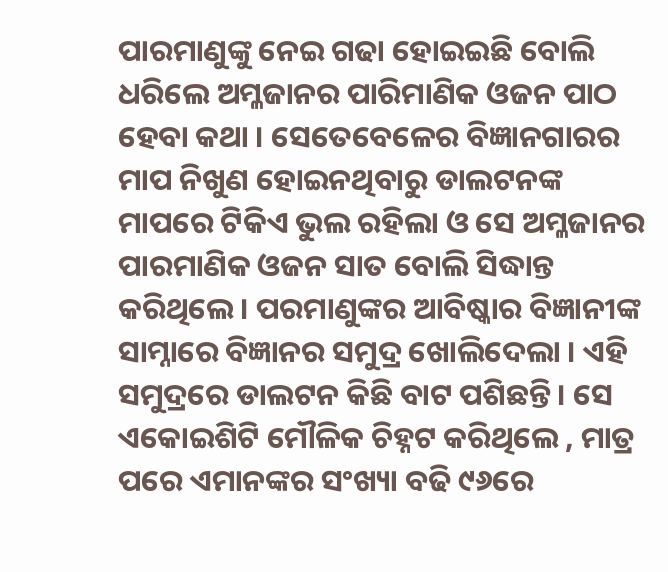ପାରମାଣୁଙ୍କୁ ନେଇ ଗଢା ହୋଇଇଛି ବୋଲି ଧରିଲେ ଅମ୍ଳଜାନର ପାରିମାଣିକ ଓଜନ ପାଠ ହେବା କଥା । ସେତେବେଳେର ବିଜ୍ଞାନଗାରର ମାପ ନିଖୁଣ ହୋଇନଥିବାରୁ ଡାଲଟନଙ୍କ ମାପରେ ଟିକିଏ ଭୁଲ ରହିଲା ଓ ସେ ଅମ୍ଳଜାନର ପାରମାଣିକ ଓଜନ ସାତ ବୋଲି ସିଦ୍ଧାନ୍ତ କରିଥିଲେ । ପରମାଣୁଙ୍କର ଆବିଷ୍କାର ବିଜ୍ଞାନୀଙ୍କ ସାମ୍ନାରେ ବିଜ୍ଞାନର ସମୁଦ୍ର ଖୋଲିଦେଲା । ଏହି ସମୁଦ୍ରରେ ଡାଲଟନ କିଛି ବାଟ ପଶିଛନ୍ତି । ସେ ଏକୋଇଶିଟି ମୌଳିକ ଚିହ୍ନଟ କରିଥିଲେ , ମାତ୍ର ପରେ ଏମାନଙ୍କର ସଂଖ୍ୟା ବଢି ୯୬ରେ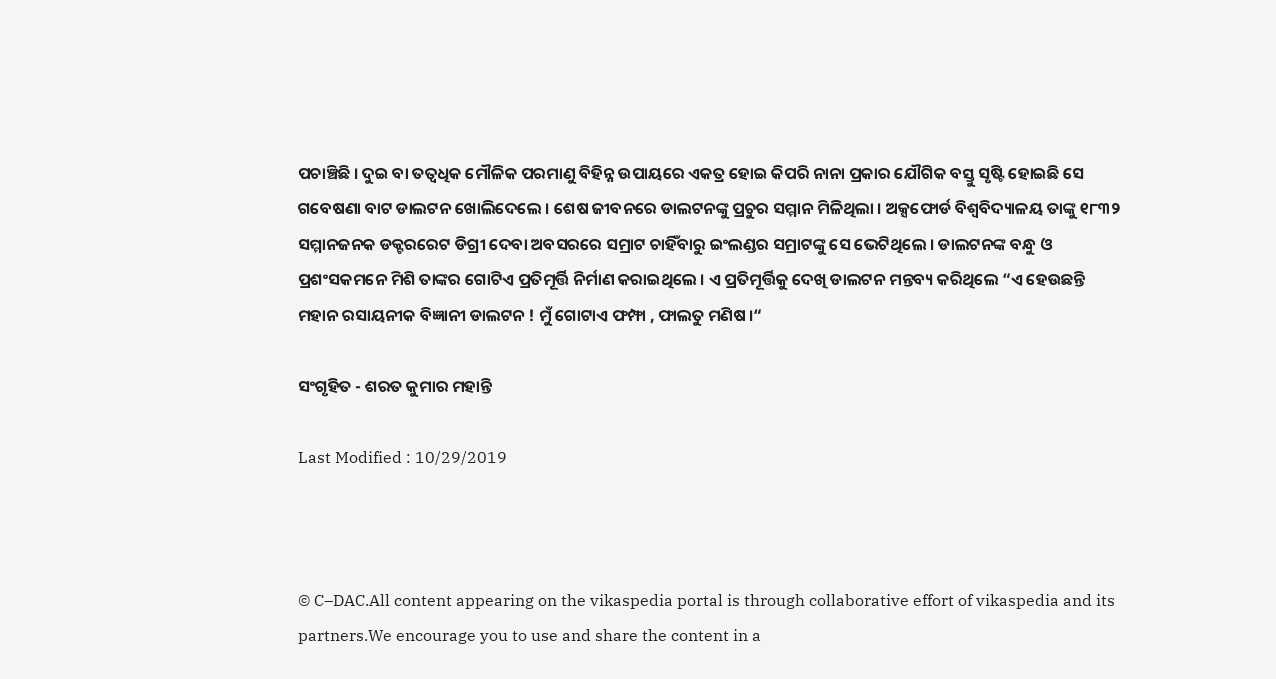ପଚାଞ୍ଚିଛି । ଦୁଇ ବା ତତ୍ଵଧିକ ମୌଳିକ ପରମାଣୁ ବିହିନ୍ନ ଉପାୟରେ ଏକତ୍ର ହୋଇ କିପରି ନାନା ପ୍ରକାର ଯୌଗିକ ବସ୍ତୁ ସୃଷ୍ଟି ହୋଇଛି ସେ ଗବେଷଣା ବାଟ ଡାଲଟନ ଖୋଲିଦେଲେ । ଶେଷ ଜୀବନରେ ଡାଲଟନଙ୍କୁ ପ୍ରଚୁର ସମ୍ମାନ ମିଳିଥିଲା । ଅକ୍ସଫୋର୍ଡ ବିଶ୍ଵବିଦ୍ୟାଳୟ ତାଙ୍କୁ ୧୮୩୨ ସମ୍ମାନଜନକ ଡକ୍ଟରରେଟ ଡିଗ୍ରୀ ଦେବା ଅବସରରେ ସମ୍ରାଟ ଚାହିଁବାରୁ ଇଂଲଣ୍ଡର ସମ୍ରାଟଙ୍କୁ ସେ ଭେଟିଥିଲେ । ଡାଲଟନଙ୍କ ବନ୍ଧୁ ଓ ପ୍ରଶଂସକମନେ ମିଶି ତାଙ୍କର ଗୋଟିଏ ପ୍ରତିମୂର୍ତ୍ତି ନିର୍ମାଣ କରାଇଥିଲେ । ଏ ପ୍ରତିମୂର୍ତ୍ତିକୁ ଦେଖି ଡାଲଟନ ମନ୍ତବ୍ୟ କରିଥିଲେ “ଏ ହେଉଛନ୍ତି ମହାନ ରସାୟନୀକ ବିଜ୍ଞାନୀ ଡାଲଟନ ! ମୁଁ ଗୋଟାଏ ଫମ୍ଫା , ଫାଲତୁ ମଣିଷ ।“

ସଂଗୃହିତ - ଶରତ କୁମାର ମହାନ୍ତି

Last Modified : 10/29/2019



© C–DAC.All content appearing on the vikaspedia portal is through collaborative effort of vikaspedia and its partners.We encourage you to use and share the content in a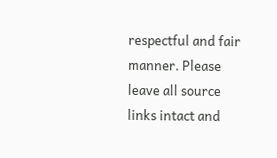respectful and fair manner. Please leave all source links intact and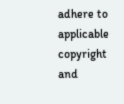adhere to applicable copyright and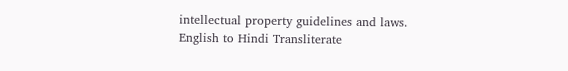intellectual property guidelines and laws.
English to Hindi Transliterate